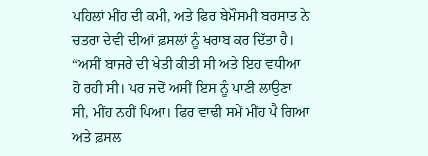ਪਹਿਲਾਂ ਮੀਂਹ ਦੀ ਕਮੀ, ਅਤੇ ਫਿਰ ਬੇਮੌਸਮੀ ਬਰਸਾਤ ਨੇ ਚਤਰਾ ਦੇਵੀ ਦੀਆਂ ਫ਼ਸਲਾਂ ਨੂੰ ਖਰਾਬ ਕਰ ਦਿੱਤਾ ਹੈ। “ਅਸੀਂ ਬਾਜਰੇ ਦੀ ਖੇਤੀ ਕੀਤੀ ਸੀ ਅਤੇ ਇਹ ਵਧੀਆ ਹੋ ਰਹੀ ਸੀ। ਪਰ ਜਦੋਂ ਅਸੀਂ ਇਸ ਨੂੰ ਪਾਣੀ ਲਾਉਣਾ ਸੀ, ਮੀਂਹ ਨਹੀਂ ਪਿਆ। ਫਿਰ ਵਾਢੀ ਸਮੇਂ ਮੀਂਹ ਪੈ ਗਿਆ ਅਤੇ ਫ਼ਸਲ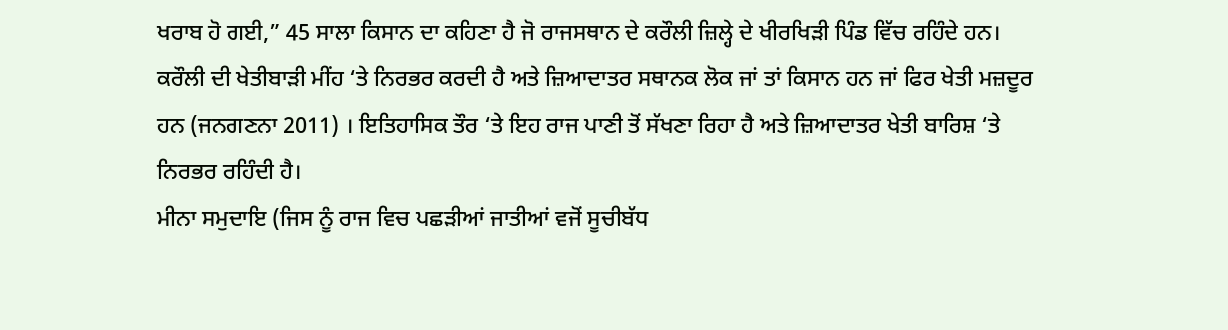ਖਰਾਬ ਹੋ ਗਈ,” 45 ਸਾਲਾ ਕਿਸਾਨ ਦਾ ਕਹਿਣਾ ਹੈ ਜੋ ਰਾਜਸਥਾਨ ਦੇ ਕਰੌਲੀ ਜ਼ਿਲ੍ਹੇ ਦੇ ਖੀਰਖਿੜੀ ਪਿੰਡ ਵਿੱਚ ਰਹਿੰਦੇ ਹਨ।
ਕਰੌਲੀ ਦੀ ਖੇਤੀਬਾੜੀ ਮੀਂਹ ‘ਤੇ ਨਿਰਭਰ ਕਰਦੀ ਹੈ ਅਤੇ ਜ਼ਿਆਦਾਤਰ ਸਥਾਨਕ ਲੋਕ ਜਾਂ ਤਾਂ ਕਿਸਾਨ ਹਨ ਜਾਂ ਫਿਰ ਖੇਤੀ ਮਜ਼ਦੂਰ ਹਨ (ਜਨਗਣਨਾ 2011) । ਇਤਿਹਾਸਿਕ ਤੌਰ ‘ਤੇ ਇਹ ਰਾਜ ਪਾਣੀ ਤੋਂ ਸੱਖਣਾ ਰਿਹਾ ਹੈ ਅਤੇ ਜ਼ਿਆਦਾਤਰ ਖੇਤੀ ਬਾਰਿਸ਼ ‘ਤੇ ਨਿਰਭਰ ਰਹਿੰਦੀ ਹੈ।
ਮੀਨਾ ਸਮੁਦਾਇ (ਜਿਸ ਨੂੰ ਰਾਜ ਵਿਚ ਪਛੜੀਆਂ ਜਾਤੀਆਂ ਵਜੋਂ ਸੂਚੀਬੱਧ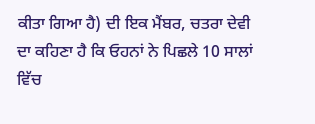ਕੀਤਾ ਗਿਆ ਹੈ) ਦੀ ਇਕ ਮੈਂਬਰ, ਚਤਰਾ ਦੇਵੀ ਦਾ ਕਹਿਣਾ ਹੈ ਕਿ ਓਹਨਾਂ ਨੇ ਪਿਛਲੇ 10 ਸਾਲਾਂ ਵਿੱਚ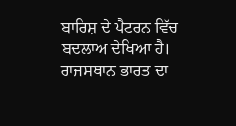ਬਾਰਿਸ਼ ਦੇ ਪੈਟਰਨ ਵਿੱਚ ਬਦਲਾਅ ਦੇਖਿਆ ਹੈ। ਰਾਜਸਥਾਨ ਭਾਰਤ ਦਾ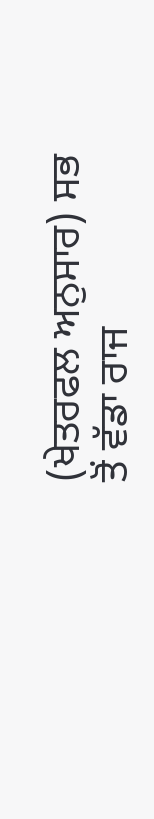(ਖੇਤਰਫਲ ਅਨੁਸਾਰ) ਸਭ ਤੋਂ ਵੱਡਾ ਰਾਜ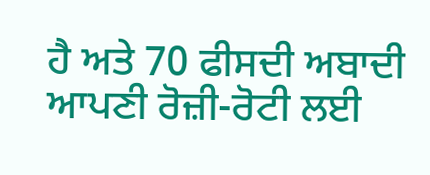ਹੈ ਅਤੇ 70 ਫੀਸਦੀ ਅਬਾਦੀ ਆਪਣੀ ਰੋਜ਼ੀ-ਰੋਟੀ ਲਈ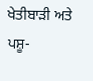ਖੇਤੀਬਾੜੀ ਅਤੇ ਪਸ਼ੂ-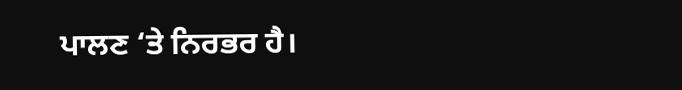ਪਾਲਣ ‘ਤੇ ਨਿਰਭਰ ਹੈ।